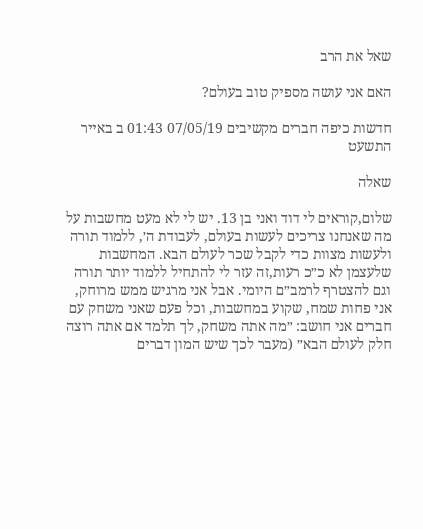שאל את הרב

האם אני עושה מספיק טוב בעולם?

חדשות כיפה חברים מקשיבים 07/05/19 01:43 ב באייר התשעט

שאלה

שלום,קוראים לי דוד ואני בן 13. יש לי לא מעט מחשבות על מה שאנחנו צריכים לעשות בעולם, לעבודת ה׳, ללמוד תורה ולעשות מצוות כדי לקבל שכר לעולם הבא. המחשבות שלעצמן לא כ״כ רעות,זה עזר לי להתחיל ללמוד יותר תורה וגם להצטרף לרמב״ם היומי. אבל אני מרגיש ממש מרוחק, אני פחות שמח, שקוע במחשבות, וכל פעם שאני משחק עם חברים אני חושב: ״מה אתה משחק, לך תלמד אם אתה רוצה חלק לעולם הבא״ (מעבר לכך שיש המון דברים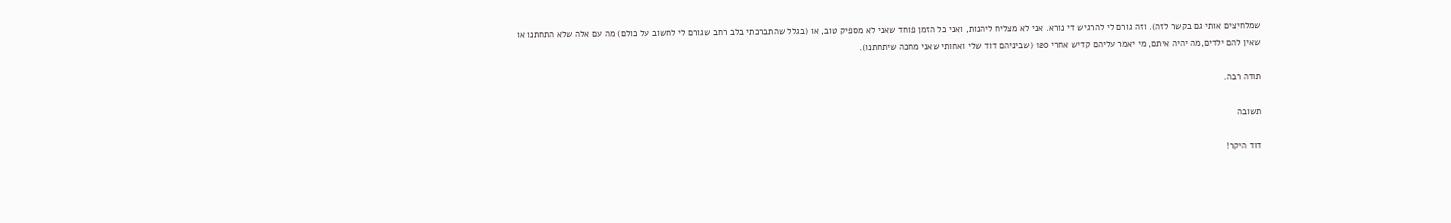שמלחיצים אותי גם בקשר לזה). וזה גורם לי להרגיש די נורא. אני לא מצליח ליהנות, ואני כל הזמן פוחד שאני לא מספיק טוב, או (בגלל שהתברכתי בלב רחב שגורם לי לחשוב על כולם) מה עם אלה שלא התחתנו או שאין להם ילדים,מה יהיה איתם, מי יאמר עליהם קדיש אחרי 120 (שביניהם דוד שלי ואחותי שאני מחכה שיתחתנו).

תודה רבה.

תשובה

דוד היקר!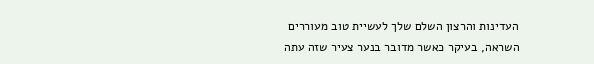העדינות והרצון השלם שלך לעשיית טוב מעוררים השראה, בעיקר כאשר מדובר בנער צעיר שזה עתה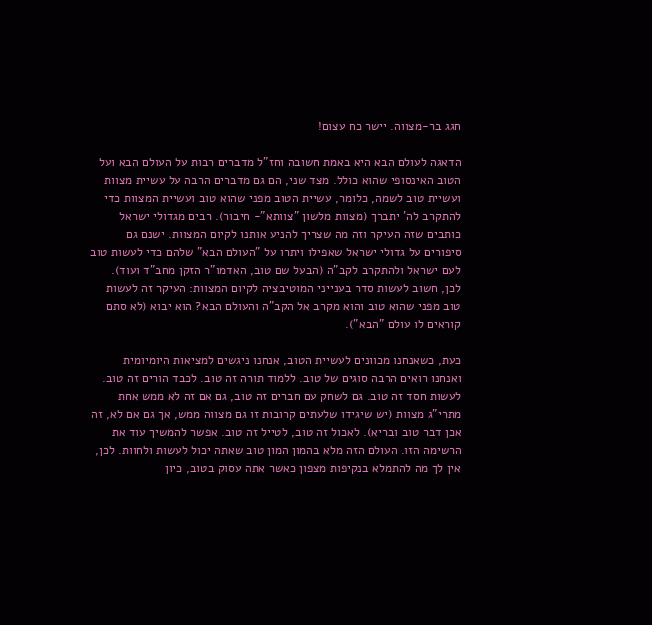חגג בר-מצווה. יישר כח עצום!

הדאגה לעולם הבא היא באמת חשובה וחז"ל מדברים רבות על העולם הבא ועל הטוב האינסופי שהוא כולל. מצד שני, הם גם מדברים הרבה על עשיית מצוות ועשיית טוב לשמה, כלומר, עשיית הטוב מפני שהוא טוב ועשיית המצוות כדי להתקרב לה' יתברך (מצוות מלשון "צוותא"- חיבור). רבים מגדולי ישראל כותבים שזה העיקר וזה מה שצריך להניע אותנו לקיום המצוות. ישנם גם סיפורים על גדולי ישראל שאפילו ויתרו על "העולם הבא" שלהם כדי לעשות טוב לעם ישראל ולהתקרב לקב"ה (הבעל שם טוב, האדמו"ר הזקן מחב"ד ועוד). לכן, חשוב לעשות סדר בענייני המוטיבציה לקיום המצוות: העיקר זה לעשות טוב מפני שהוא טוב והוא מקרב אל הקב"ה והעולם הבא? הוא יבוא (לא סתם קוראים לו עולם "הבא").

כעת, כשאנחנו מכוונים לעשיית הטוב, אנחנו ניגשים למציאות היומיומית ואנחנו רואים הרבה סוגים של טוב. ללמוד תורה זה טוב. לכבד הורים זה טוב. לעשות חסד זה טוב. גם לשחק עם חברים זה טוב, גם אם זה לא ממש אחת מתרי"ג מצוות (יש שיגידו שלעתים קרובות זו גם מצווה ממש, אך גם אם לא, זה אכן דבר טוב ובריא). לאכול זה טוב, לטייל זה טוב. אפשר להמשיך עוד את הרשימה הזו. העולם הזה מלא בהמון המון טוב שאתה יכול לעשות ולחוות. לכן, אין לך מה להתמלא בנקיפות מצפון כאשר אתה עסוק בטוב, כיון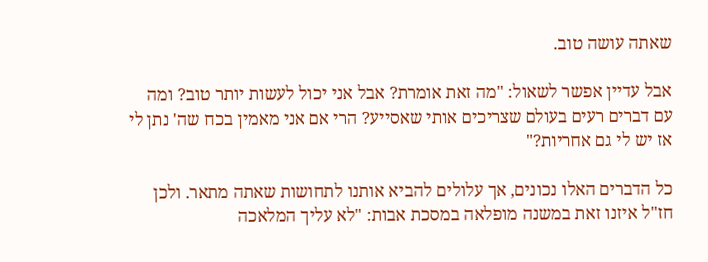שאתה עושה טוב.

אבל עדיין אפשר לשאול: "מה זאת אומרת? אבל אני יכול לעשות יותר טוב? ומה עם דברים רעים בעולם שצריכים אותי שאסייע? הרי אם אני מאמין בכח שה' נתן לי אז יש לי גם אחריות?"

כל הדברים האלו נכונים, אך עלולים להביא אותנו לתחושות שאתה מתאר. ולכן חז"ל איזנו זאת במשנה מופלאה במסכת אבות: "לא עליך המלאכה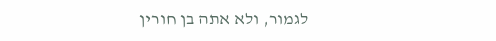לגמור, ולא אתה בן חורין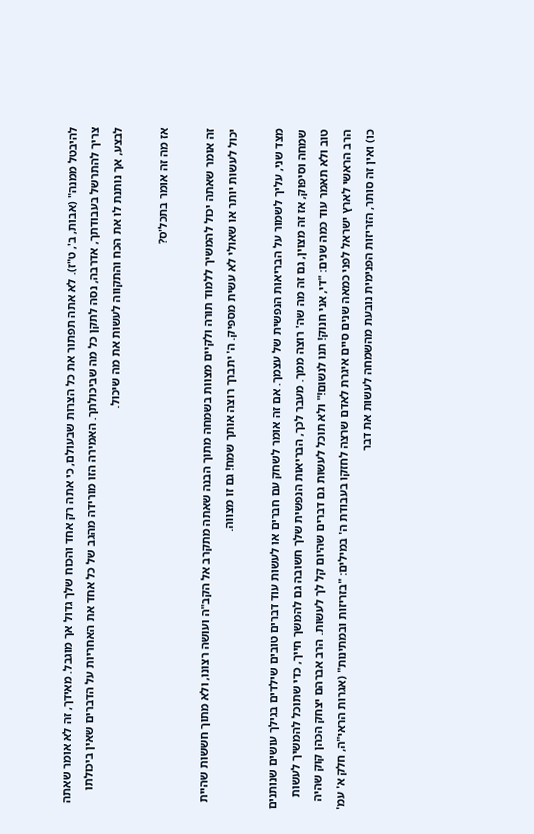להיבטל ממנה" (אבות, ב', ט"ז). לא אתה תפתור את כל הצרות שבעולם, כי אתה רק אחד והכוח שלך גדול אך מוגבל. מאידך, זה לא אומר שאתה צריך להתרשל בעבודתך, אדרבה, נסה לתקן כל מה שביכולתך. האמירה הזו מורידה מהגב של כל אחד את האחריות על הדברים שאין ביכולתו לבצע, אך נותנת לו את הכח והתקווה לעשות את מה שיכול.

אז מה זה אומר בתכל'ס?

זה אומר שאתה יכול להמשיך ללמוד תורה ולקיים מצוות בשמחה מתוך הבנה שאתה מתקרב אל הקב"ה ועושה רצונו, ולא מתוך חששות שהיית יכול לעשות יותר או שאולי לא עשית מספיק. ה' יתברך רוצה אותך שמח! גם זו מצווה.

מצד שני, עליך לשמור על הבריאות הנפשית של עצמך. אם זה אומר לשחק עם חברים או לעשות עוד דברים טובים שילדים בגילך עושים שנותנים שמחה וסיפוק, אז זה מצוין, גם זה מה שה' רוצה ממך. מעבר לכך, הבריאות הנפשית שלך חשובה גם להמשך חייך, כדי שתוכל להמשיך לעשות טוב ולא תאמר עוד כמה שנים: "די, אני חנוק! תנו לנשום!" ולא תוכל לעשות גם דברים שהיום קל לך לעשות. הרב אברהם יצחק הכהן קוק שהיה הרב הראשי לארץ ישראל לפני כמאה שנים סיים איגרת לאדם שרצה לחזקו בעבודת ה' במילים: "בזריזות ובמתינות" (אגרות הראי"ה, חלק א' עמ' כו) ואין זה סותר, הזריזות הפנימית נובעת מהשמחה לעשות את דבר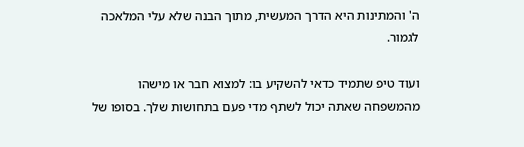ה' והמתינות היא הדרך המעשית, מתוך הבנה שלא עלי המלאכה לגמור.

ועוד טיפ שתמיד כדאי להשקיע בו: למצוא חבר או מישהו מהמשפחה שאתה יכול לשתף מדי פעם בתחושות שלך. בסופו של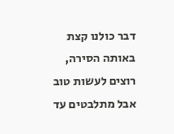דבר כולנו קצת באותה הסירה, רוצים לעשות טוב אבל מתלבטים עד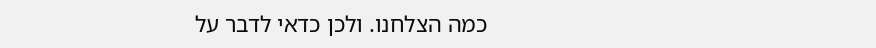כמה הצלחנו. ולכן כדאי לדבר על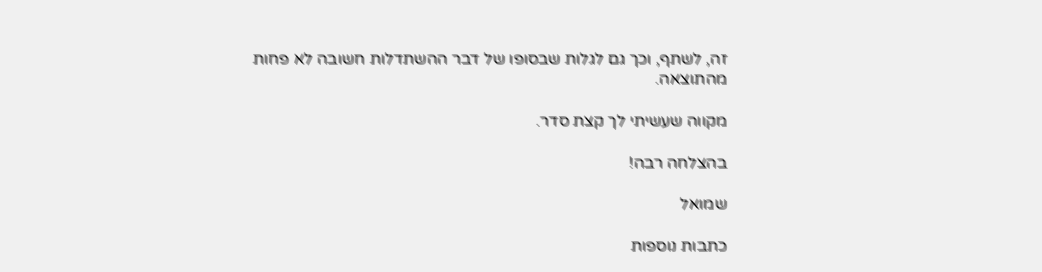זה, לשתף, וכך גם לגלות שבסופו של דבר ההשתדלות חשובה לא פחות מהתוצאה.

מקווה שעשיתי לך קצת סדר.

בהצלחה רבה!

שמואל

כתבות נוספות